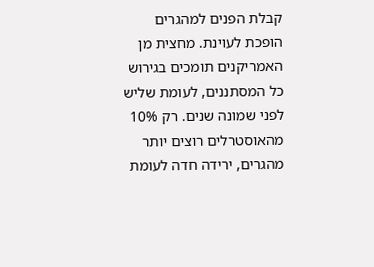קבלת הפנים למהגרים הופכת לעוינת. מחצית מן האמריקנים תומכים בגירוש כל המסתננים, לעומת שליש לפני שמונה שנים. רק 10% מהאוסטרלים רוצים יותר מהגרים, ירידה חדה לעומת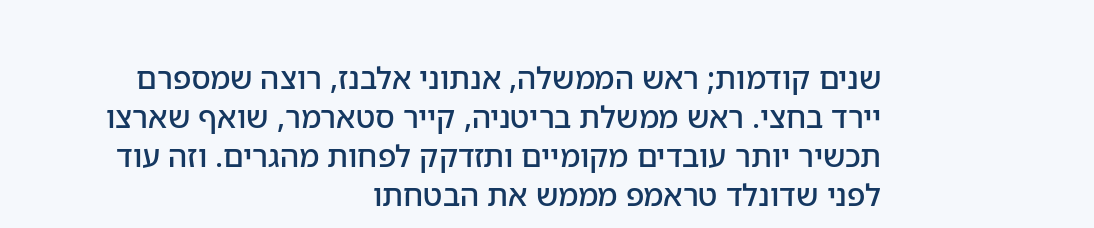שנים קודמות; ראש הממשלה, אנתוני אלבנז, רוצה שמספרם יירד בחצי. ראש ממשלת בריטניה, קייר סטארמר, שואף שארצו תכשיר יותר עובדים מקומיים ותזדקק לפחות מהגרים. וזה עוד לפני שדונלד טראמפ מממש את הבטחתו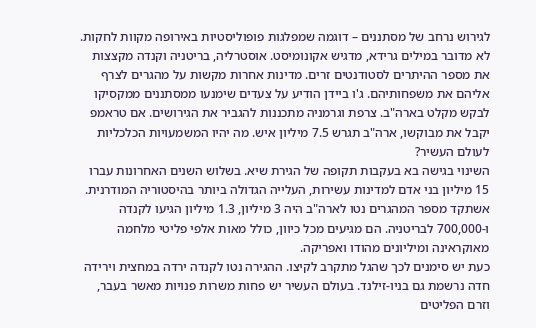לגירוש נרחב של מסתננים – דוגמה שמפלגות פופוליסטיות באירופה מקוות לחקות.
לא מדובר במילים גרידא, מדגיש אקונומיסט. אוסטרליה, בריטניה וקנדה מקצצות את מספר ההיתרים לסטודנטים זרים. מדינות אחרות מקשות על מהגרים לצרף אליהם את משפחותיהם. ג'ו ביידן הודיע על צעדים שימנעו ממסתננים ממקסיקו לבקש מקלט בארה"ב. צרפת וגרמניה מתכננות להגביר את הגירושים. אם טראמפ יקבל את מבוקשו, ארה"ב תגרש 7.5 מיליון איש. מה יהיו המשמעויות הכלכליות לעולם העשיר?
השינוי בגישה בא בעקבות תקופה של הגירת שיא. בשלוש השנים האחרונות עברו 15 מיליון בני אדם למדינות עשירות, העלייה הגדולה ביותר בהיסטוריה המודרנית. אשתקד מספר המהגרים נטו לארה"ב היה 3 מיליון, 1.3 מיליון הגיעו לקנדה ו-700,000 לבריטניה. הם מגיעים מכל כיוון, כולל מאות אלפי פליטי מלחמה מאוקראינה ומיליונים מהודו ואפריקה.
כעת יש סימנים לכך שהגל מתקרב לקיצו. ההגירה נטו לקנדה ירדה במחצית וירידה חדה נרשמת גם בניו-זילנד. בעולם העשיר יש פחות משרות פנויות מאשר בעבר, וזרם הפליטים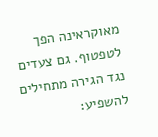מאוקראינה הפך לטפטוף. גם צעדים נגד הגירה מתחילים להשפיע: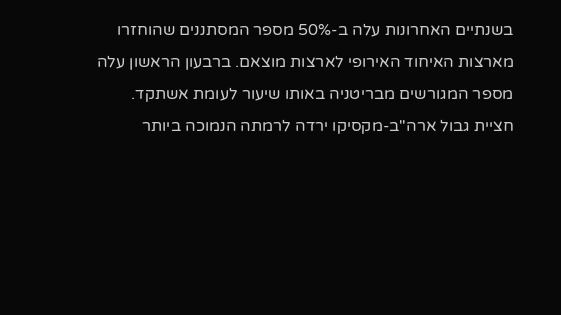בשנתיים האחרונות עלה ב-50% מספר המסתננים שהוחזרו מארצות האיחוד האירופי לארצות מוצאם. ברבעון הראשון עלה מספר המגורשים מבריטניה באותו שיעור לעומת אשתקד. חציית גבול ארה"ב-מקסיקו ירדה לרמתה הנמוכה ביותר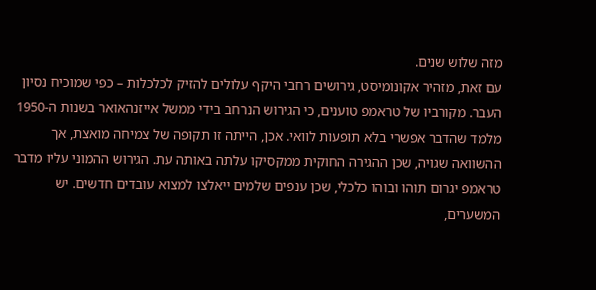מזה שלוש שנים.
עם זאת, מזהיר אקונומיסט, גירושים רחבי היקף עלולים להזיק לכלכלות – כפי שמוכיח נסיון העבר. מקורביו של טראמפ טוענים, כי הגירוש הנרחב בידי ממשל אייזנהאואר בשנות ה-1950 מלמד שהדבר אפשרי בלא תופעות לוואי. אכן, הייתה זו תקופה של צמיחה מואצת, אך ההשוואה שגויה, שכן ההגירה החוקית ממקסיקו עלתה באותה עת. הגירוש ההמוני עליו מדבר טראמפ יגרום תוהו ובוהו כלכלי, שכן ענפים שלמים ייאלצו למצוא עובדים חדשים. יש המשערים,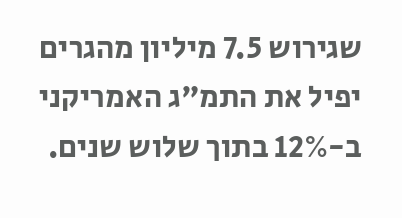שגירוש 7.5 מיליון מהגרים יפיל את התמ"ג האמריקני ב-12% בתוך שלוש שנים.